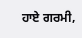ਹਾਏ ਗਰਮੀ,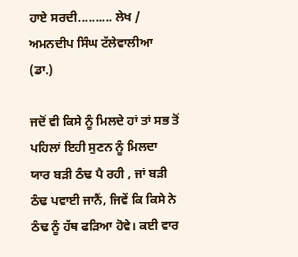ਹਾਏ ਸਰਦੀ.......... ਲੇਖ / ਅਮਨਦੀਪ ਸਿੰਘ ਟੱਲੇਵਾਲੀਆ (ਡਾ.)

ਜਦੋਂ ਵੀ ਕਿਸੇ ਨੂੰ ਮਿਲਦੇ ਹਾਂ ਤਾਂ ਸਭ ਤੋਂ ਪਹਿਲਾਂ ਇਹੀ ਸੁਣਨ ਨੂੰ ਮਿਲਦਾ ਯਾਰ ਬੜੀ ਠੰਢ ਪੈ ਰਹੀ , ਜਾਂ ਬੜੀ ਠੰਢ ਪਵਾਈ ਜਾਨੈਂ, ਜਿਵੇਂ ਕਿ ਕਿਸੇ ਨੇ ਠੰਢ ਨੂੰ ਹੱਥ ਫੜਿਆ ਹੋਵੇ। ਕਈ ਵਾਰ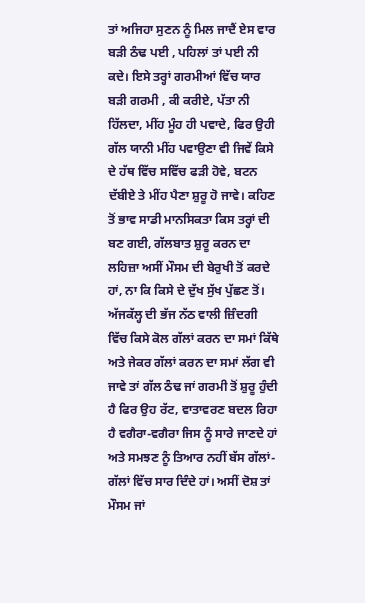ਤਾਂ ਅਜਿਹਾ ਸੁਣਨ ਨੂੰ ਮਿਲ ਜਾਦੈਂ ਏਸ ਵਾਰ ਬੜੀ ਠੰਢ ਪਈ , ਪਹਿਲਾਂ ਤਾਂ ਪਈ ਨੀ ਕਦੇ। ਇਸੇ ਤਰ੍ਹਾਂ ਗਰਮੀਆਂ ਵਿੱਚ ਯਾਰ ਬੜੀ ਗਰਮੀ , ਕੀ ਕਰੀਏ, ਪੱਤਾ ਨੀ ਹਿੱਲਦਾ, ਮੀਂਹ ਮੂੰਹ ਹੀ ਪਵਾਦੇ, ਫਿਰ ਉਹੀ ਗੱਲ ਯਾਨੀ ਮੀਂਹ ਪਵਾਉਣਾ ਵੀ ਜਿਵੇਂ ਕਿਸੇ ਦੇ ਹੱਥ ਵਿੱਚ ਸਵਿੱਚ ਫੜੀ ਹੋਵੇ, ਬਟਨ ਦੱਬੀਏ ਤੇ ਮੀਂਹ ਪੈਣਾ ਸ਼ੁਰੂ ਹੋ ਜਾਵੇ। ਕਹਿਣ ਤੋਂ ਭਾਵ ਸਾਡੀ ਮਾਨਸਿਕਤਾ ਕਿਸ ਤਰ੍ਹਾਂ ਦੀ ਬਣ ਗਈ, ਗੱਲਬਾਤ ਸ਼ੁਰੂ ਕਰਨ ਦਾ ਲਹਿਜ਼ਾ ਅਸੀਂ ਮੌਸਮ ਦੀ ਬੇਰੁਖੀ ਤੋਂ ਕਰਦੇ ਹਾਂ, ਨਾ ਕਿ ਕਿਸੇ ਦੇ ਦੁੱਖ ਸੁੱਖ ਪੁੱਛਣ ਤੋਂ। ਅੱਜਕੱਲ੍ਹ ਦੀ ਭੱਜ ਨੱਠ ਵਾਲੀ ਜ਼ਿੰਦਗੀ ਵਿੱਚ ਕਿਸੇ ਕੋਲ ਗੱਲਾਂ ਕਰਨ ਦਾ ਸਮਾਂ ਕਿੱਥੇ ਅਤੇ ਜੇਕਰ ਗੱਲਾਂ ਕਰਨ ਦਾ ਸਮਾਂ ਲੱਗ ਵੀ ਜਾਵੇ ਤਾਂ ਗੱਲ ਠੰਢ ਜਾਂ ਗਰਮੀ ਤੋਂ ਸ਼ੁਰੂ ਹੁੰਦੀ ਹੈ ਫਿਰ ਉਹ ਰੱਟ, ਵਾਤਾਵਰਣ ਬਦਲ ਰਿਹਾ ਹੈ ਵਗੈਰਾ-ਵਗੈਰਾ ਜਿਸ ਨੂੰ ਸਾਰੇ ਜਾਣਦੇ ਹਾਂ ਅਤੇ ਸਮਝਣ ਨੂੰ ਤਿਆਰ ਨਹੀਂ ਬੱਸ ਗੱਲਾਂ-ਗੱਲਾਂ ਵਿੱਚ ਸਾਰ ਦਿੰਦੇ ਹਾਂ। ਅਸੀਂ ਦੋਸ਼ ਤਾਂ ਮੌਸਮ ਜਾਂ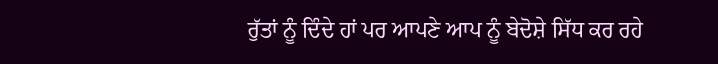ਰੁੱਤਾਂ ਨੂੰ ਦਿੰਦੇ ਹਾਂ ਪਰ ਆਪਣੇ ਆਪ ਨੂੰ ਬੇਦੋਸ਼ੇ ਸਿੱਧ ਕਰ ਰਹੇ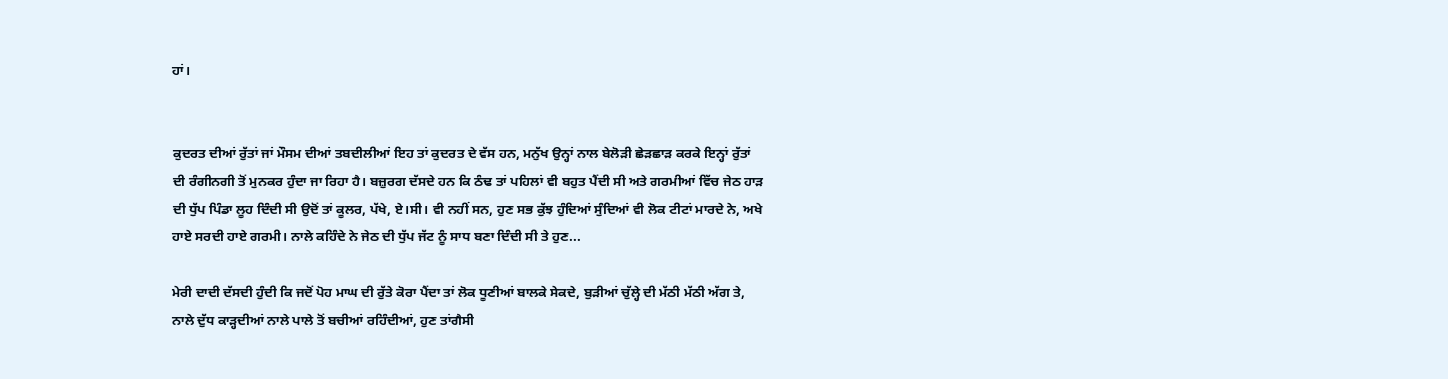ਹਾਂ।


ਕੁਦਰਤ ਦੀਆਂ ਰੁੱਤਾਂ ਜਾਂ ਮੌਸਮ ਦੀਆਂ ਤਬਦੀਲੀਆਂ ਇਹ ਤਾਂ ਕੁਦਰਤ ਦੇ ਵੱਸ ਹਨ, ਮਨੁੱਖ ਉਨ੍ਹਾਂ ਨਾਲ ਬੇਲੋੜੀ ਛੇੜਛਾੜ ਕਰਕੇ ਇਨ੍ਹਾਂ ਰੁੱਤਾਂ ਦੀ ਰੰਗੀਨਗੀ ਤੋਂ ਮੁਨਕਰ ਹੁੰਦਾ ਜਾ ਰਿਹਾ ਹੈ। ਬਜ਼ੁਰਗ ਦੱਸਦੇ ਹਨ ਕਿ ਠੰਢ ਤਾਂ ਪਹਿਲਾਂ ਵੀ ਬਹੁਤ ਪੈਂਦੀ ਸੀ ਅਤੇ ਗਰਮੀਆਂ ਵਿੱਚ ਜੇਠ ਹਾੜ ਦੀ ਧੁੱਪ ਪਿੰਡਾ ਲੂਹ ਦਿੰਦੀ ਸੀ ਉਦੋਂ ਤਾਂ ਕੂਲਰ, ਪੱਖੇ, ਏ।ਸੀ। ਵੀ ਨਹੀਂ ਸਨ, ਹੁਣ ਸਭ ਕੁੱਝ ਹੁੰਦਿਆਂ ਸੁੰਦਿਆਂ ਵੀ ਲੋਕ ਟੀਟਾਂ ਮਾਰਦੇ ਨੇ, ਅਖੇ ਹਾਏ ਸਰਦੀ ਹਾਏ ਗਰਮੀ। ਨਾਲੇ ਕਹਿੰਦੇ ਨੇ ਜੇਠ ਦੀ ਧੁੱਪ ਜੱਟ ਨੂੰ ਸਾਧ ਬਣਾ ਦਿੰਦੀ ਸੀ ਤੇ ਹੁਣ...

ਮੇਰੀ ਦਾਦੀ ਦੱਸਦੀ ਹੁੰਦੀ ਕਿ ਜਦੋਂ ਪੋਹ ਮਾਘ ਦੀ ਰੁੱਤੇ ਕੋਰਾ ਪੈਂਦਾ ਤਾਂ ਲੋਕ ਧੂਣੀਆਂ ਬਾਲਕੇ ਸੇਕਦੇ, ਬੁੜੀਆਂ ਚੁੱਲ੍ਹੇ ਦੀ ਮੱਠੀ ਮੱਠੀ ਅੱਗ ਤੇ, ਨਾਲੇ ਦੁੱਧ ਕਾੜ੍ਹਦੀਆਂ ਨਾਲੇ ਪਾਲੇ ਤੋਂ ਬਚੀਆਂ ਰਹਿੰਦੀਆਂ, ਹੁਣ ਤਾਂਗੈਸੀ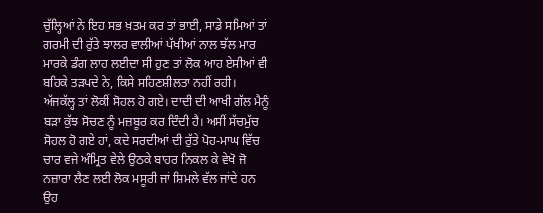ਚੁੱਲ੍ਹਿਆਂ ਨੇ ਇਹ ਸਭ ਖ਼ਤਮ ਕਰ ਤਾਂ ਭਾਈ, ਸਾਡੇ ਸਮਿਆਂ ਤਾਂ ਗਰਮੀ ਦੀ ਰੁੱਤੇ ਝਾਲਰ ਵਾਲੀਆਂ ਪੱਖੀਆਂ ਨਾਲ ਝੱਲ ਮਾਰ ਮਾਰਕੇ ਡੰਗ ਲਾਹ ਲਈਦਾ ਸੀ ਹੁਣ ਤਾਂ ਲੋਕ ਆਹ ਏਸੀਆਂ ਵੀ ਬਹਿਕੇ ਤੜਪਦੇ ਨੇ, ਕਿਸੇ ਸਹਿਣਸ਼ੀਲਤਾ ਨਹੀਂ ਰਹੀ। ਅੱਜਕੱਲ੍ਹ ਤਾਂ ਲੋਕੀਂ ਸੋਹਲ ਹੋ ਗਏ। ਦਾਦੀ ਦੀ ਆਖੀ ਗੱਲ ਮੈਨੂੰ ਬੜਾ ਕੁੱਝ ਸੋਚਣ ਨੂੰ ਮਜ਼ਬੂਰ ਕਰ ਦਿੰਦੀ ਹੈ। ਅਸੀਂ ਸੱਚਮੁੱਚ ਸੋਹਲ ਹੋ ਗਏ ਹਾਂ, ਕਦੇ ਸਰਦੀਆਂ ਦੀ ਰੁੱਤੇ ਪੋਹ-ਮਾਘ ਵਿੱਚ ਚਾਰ ਵਜੇ ਅੰਮ੍ਰਿਤ ਵੇਲੇ ਉਠਕੇ ਬਾਹਰ ਨਿਕਲ ਕੇ ਵੇਖੋ ਜੋ ਨਜ਼ਾਰਾ ਲੈਣ ਲਈ ਲੋਕ ਮਸੂਰੀ ਜਾਂ ਸ਼ਿਮਲੇ ਵੱਲ ਜਾਂਦੇ ਹਨ ਉਹ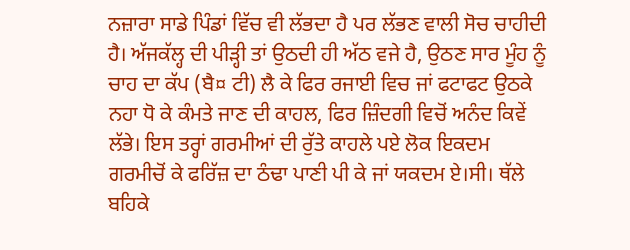ਨਜ਼ਾਰਾ ਸਾਡੇ ਪਿੰਡਾਂ ਵਿੱਚ ਵੀ ਲੱਭਦਾ ਹੈ ਪਰ ਲੱਭਣ ਵਾਲੀ ਸੋਚ ਚਾਹੀਦੀ ਹੈ। ਅੱਜਕੱਲ੍ਹ ਦੀ ਪੀੜ੍ਹੀ ਤਾਂ ਉਠਦੀ ਹੀ ਅੱਠ ਵਜੇ ਹੈ, ਉਠਣ ਸਾਰ ਮੂੰਹ ਨੂੰ ਚਾਹ ਦਾ ਕੱਪ (ਬੈ¤ ਟੀ) ਲੈ ਕੇ ਫਿਰ ਰਜਾਈ ਵਿਚ ਜਾਂ ਫਟਾਫਟ ਉਠਕੇ ਨਹਾ ਧੋ ਕੇ ਕੰਮਤੇ ਜਾਣ ਦੀ ਕਾਹਲ, ਫਿਰ ਜ਼ਿੰਦਗੀ ਵਿਚੋਂ ਅਨੰਦ ਕਿਵੇਂ ਲੱਭੇ। ਇਸ ਤਰ੍ਹਾਂ ਗਰਮੀਆਂ ਦੀ ਰੁੱਤੇ ਕਾਹਲੇ ਪਏ ਲੋਕ ਇਕਦਮ ਗਰਮੀਚੋਂ ਕੇ ਫਰਿੱਜ਼ ਦਾ ਠੰਢਾ ਪਾਣੀ ਪੀ ਕੇ ਜਾਂ ਯਕਦਮ ਏ।ਸੀ। ਥੱਲੇ ਬਹਿਕੇ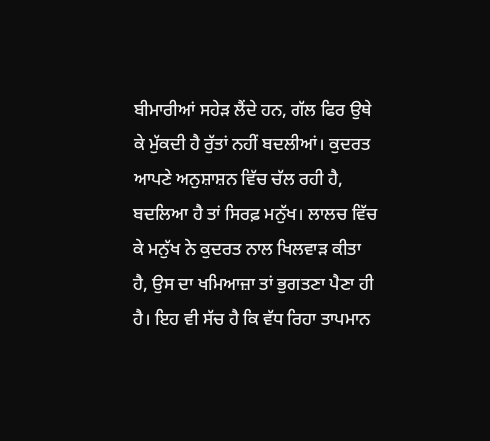ਬੀਮਾਰੀਆਂ ਸਹੇੜ ਲੈਂਦੇ ਹਨ, ਗੱਲ ਫਿਰ ਉਥੇ ਕੇ ਮੁੱਕਦੀ ਹੈ ਰੁੱਤਾਂ ਨਹੀਂ ਬਦਲੀਆਂ। ਕੁਦਰਤ ਆਪਣੇ ਅਨੁਸ਼ਾਸ਼ਨ ਵਿੱਚ ਚੱਲ ਰਹੀ ਹੈ, ਬਦਲਿਆ ਹੈ ਤਾਂ ਸਿਰਫ਼ ਮਨੁੱਖ। ਲਾਲਚ ਵਿੱਚ ਕੇ ਮਨੁੱਖ ਨੇ ਕੁਦਰਤ ਨਾਲ ਖਿਲਵਾੜ ਕੀਤਾ ਹੈ, ਉਸ ਦਾ ਖਮਿਆਜ਼ਾ ਤਾਂ ਭੁਗਤਣਾ ਪੈਣਾ ਹੀ ਹੈ। ਇਹ ਵੀ ਸੱਚ ਹੈ ਕਿ ਵੱਧ ਰਿਹਾ ਤਾਪਮਾਨ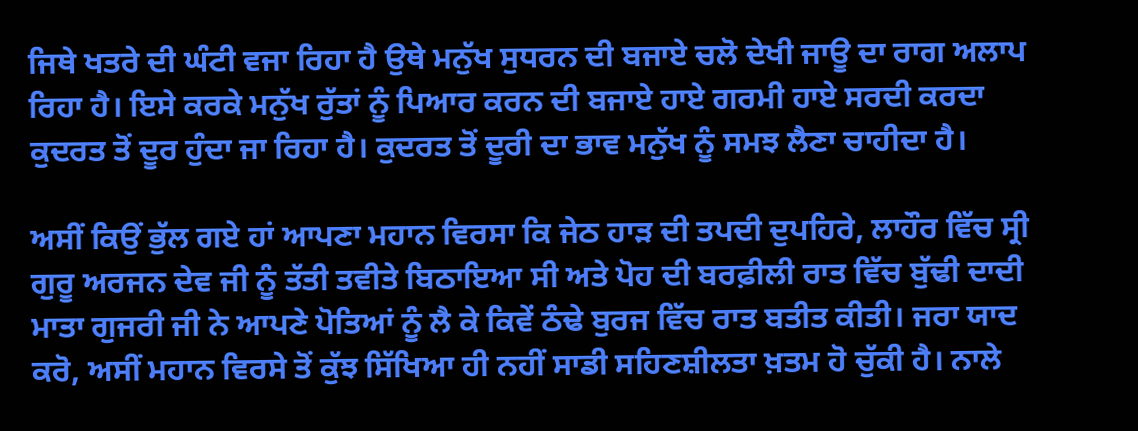ਜਿਥੇ ਖਤਰੇ ਦੀ ਘੰਟੀ ਵਜਾ ਰਿਹਾ ਹੈ ਉਥੇ ਮਨੁੱਖ ਸੁਧਰਨ ਦੀ ਬਜਾਏ ਚਲੋ ਦੇਖੀ ਜਾਊ ਦਾ ਰਾਗ ਅਲਾਪ ਰਿਹਾ ਹੈ। ਇਸੇ ਕਰਕੇ ਮਨੁੱਖ ਰੁੱਤਾਂ ਨੂੰ ਪਿਆਰ ਕਰਨ ਦੀ ਬਜਾਏ ਹਾਏ ਗਰਮੀ ਹਾਏ ਸਰਦੀ ਕਰਦਾ ਕੁਦਰਤ ਤੋਂ ਦੂਰ ਹੁੰਦਾ ਜਾ ਰਿਹਾ ਹੈ। ਕੁਦਰਤ ਤੋਂ ਦੂਰੀ ਦਾ ਭਾਵ ਮਨੁੱਖ ਨੂੰ ਸਮਝ ਲੈਣਾ ਚਾਹੀਦਾ ਹੈ।

ਅਸੀਂ ਕਿਉਂ ਭੁੱਲ ਗਏ ਹਾਂ ਆਪਣਾ ਮਹਾਨ ਵਿਰਸਾ ਕਿ ਜੇਠ ਹਾੜ ਦੀ ਤਪਦੀ ਦੁਪਹਿਰੇ, ਲਾਹੌਰ ਵਿੱਚ ਸ੍ਰੀ ਗੁਰੂ ਅਰਜਨ ਦੇਵ ਜੀ ਨੂੰ ਤੱਤੀ ਤਵੀਤੇ ਬਿਠਾਇਆ ਸੀ ਅਤੇ ਪੋਹ ਦੀ ਬਰਫ਼ੀਲੀ ਰਾਤ ਵਿੱਚ ਬੁੱਢੀ ਦਾਦੀ ਮਾਤਾ ਗੁਜਰੀ ਜੀ ਨੇ ਆਪਣੇ ਪੋਤਿਆਂ ਨੂੰ ਲੈ ਕੇ ਕਿਵੇਂ ਠੰਢੇ ਬੁਰਜ ਵਿੱਚ ਰਾਤ ਬਤੀਤ ਕੀਤੀ। ਜਰਾ ਯਾਦ ਕਰੋ, ਅਸੀਂ ਮਹਾਨ ਵਿਰਸੇ ਤੋਂ ਕੁੱਝ ਸਿੱਖਿਆ ਹੀ ਨਹੀਂ ਸਾਡੀ ਸਹਿਣਸ਼ੀਲਤਾ ਖ਼ਤਮ ਹੋ ਚੁੱਕੀ ਹੈ। ਨਾਲੇ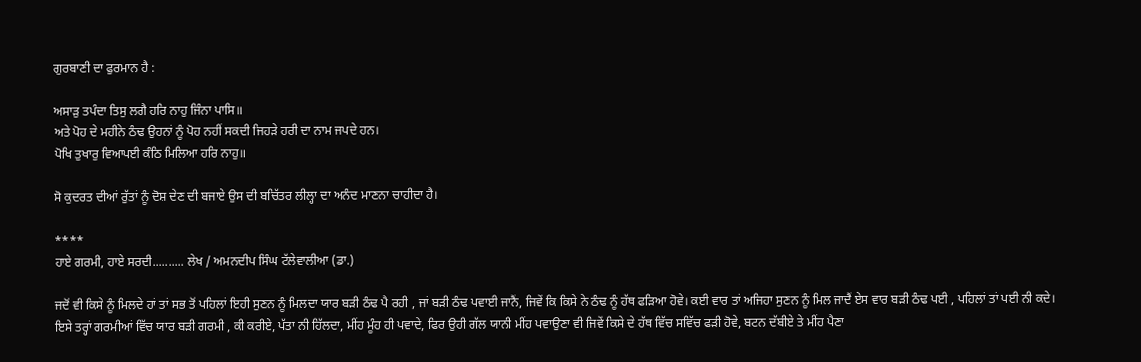ਗੁਰਬਾਣੀ ਦਾ ਫੁਰਮਾਨ ਹੈ :

ਅਸਾੜੁ ਤਪੰਦਾ ਤਿਸੁ ਲਗੈ ਹਰਿ ਨਾਹੁ ਜਿੰਨਾ ਪਾਸਿ॥
ਅਤੇ ਪੋਹ ਦੇ ਮਹੀਨੇ ਠੰਢ ਉਹਨਾਂ ਨੂੰ ਪੋਹ ਨਹੀਂ ਸਕਦੀ ਜਿਹੜੇ ਹਰੀ ਦਾ ਨਾਮ ਜਪਦੇ ਹਨ।
ਪੋਖਿ ਤੁਖਾਰੁ ਵਿਆਪਈ ਕੰਠਿ ਮਿਲਿਆ ਹਰਿ ਨਾਹੁ॥

ਸੋ ਕੁਦਰਤ ਦੀਆਂ ਰੁੱਤਾਂ ਨੂੰ ਦੋਸ਼ ਦੇਣ ਦੀ ਬਜਾਏ ਉਸ ਦੀ ਬਚਿੱਤਰ ਲੀਲ੍ਹਾ ਦਾ ਅਨੰਦ ਮਾਣਨਾ ਚਾਹੀਦਾ ਹੈ।

****
ਹਾਏ ਗਰਮੀ, ਹਾਏ ਸਰਦੀ.......... ਲੇਖ / ਅਮਨਦੀਪ ਸਿੰਘ ਟੱਲੇਵਾਲੀਆ (ਡਾ.)

ਜਦੋਂ ਵੀ ਕਿਸੇ ਨੂੰ ਮਿਲਦੇ ਹਾਂ ਤਾਂ ਸਭ ਤੋਂ ਪਹਿਲਾਂ ਇਹੀ ਸੁਣਨ ਨੂੰ ਮਿਲਦਾ ਯਾਰ ਬੜੀ ਠੰਢ ਪੈ ਰਹੀ , ਜਾਂ ਬੜੀ ਠੰਢ ਪਵਾਈ ਜਾਨੈਂ, ਜਿਵੇਂ ਕਿ ਕਿਸੇ ਨੇ ਠੰਢ ਨੂੰ ਹੱਥ ਫੜਿਆ ਹੋਵੇ। ਕਈ ਵਾਰ ਤਾਂ ਅਜਿਹਾ ਸੁਣਨ ਨੂੰ ਮਿਲ ਜਾਦੈਂ ਏਸ ਵਾਰ ਬੜੀ ਠੰਢ ਪਈ , ਪਹਿਲਾਂ ਤਾਂ ਪਈ ਨੀ ਕਦੇ। ਇਸੇ ਤਰ੍ਹਾਂ ਗਰਮੀਆਂ ਵਿੱਚ ਯਾਰ ਬੜੀ ਗਰਮੀ , ਕੀ ਕਰੀਏ, ਪੱਤਾ ਨੀ ਹਿੱਲਦਾ, ਮੀਂਹ ਮੂੰਹ ਹੀ ਪਵਾਦੇ, ਫਿਰ ਉਹੀ ਗੱਲ ਯਾਨੀ ਮੀਂਹ ਪਵਾਉਣਾ ਵੀ ਜਿਵੇਂ ਕਿਸੇ ਦੇ ਹੱਥ ਵਿੱਚ ਸਵਿੱਚ ਫੜੀ ਹੋਵੇ, ਬਟਨ ਦੱਬੀਏ ਤੇ ਮੀਂਹ ਪੈਣਾ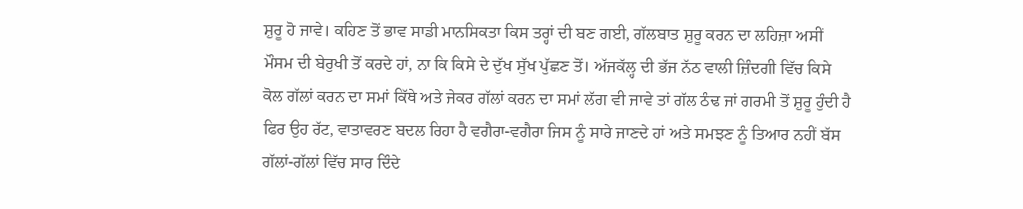ਸ਼ੁਰੂ ਹੋ ਜਾਵੇ। ਕਹਿਣ ਤੋਂ ਭਾਵ ਸਾਡੀ ਮਾਨਸਿਕਤਾ ਕਿਸ ਤਰ੍ਹਾਂ ਦੀ ਬਣ ਗਈ, ਗੱਲਬਾਤ ਸ਼ੁਰੂ ਕਰਨ ਦਾ ਲਹਿਜ਼ਾ ਅਸੀਂ ਮੌਸਮ ਦੀ ਬੇਰੁਖੀ ਤੋਂ ਕਰਦੇ ਹਾਂ, ਨਾ ਕਿ ਕਿਸੇ ਦੇ ਦੁੱਖ ਸੁੱਖ ਪੁੱਛਣ ਤੋਂ। ਅੱਜਕੱਲ੍ਹ ਦੀ ਭੱਜ ਨੱਠ ਵਾਲੀ ਜ਼ਿੰਦਗੀ ਵਿੱਚ ਕਿਸੇ ਕੋਲ ਗੱਲਾਂ ਕਰਨ ਦਾ ਸਮਾਂ ਕਿੱਥੇ ਅਤੇ ਜੇਕਰ ਗੱਲਾਂ ਕਰਨ ਦਾ ਸਮਾਂ ਲੱਗ ਵੀ ਜਾਵੇ ਤਾਂ ਗੱਲ ਠੰਢ ਜਾਂ ਗਰਮੀ ਤੋਂ ਸ਼ੁਰੂ ਹੁੰਦੀ ਹੈ ਫਿਰ ਉਹ ਰੱਟ, ਵਾਤਾਵਰਣ ਬਦਲ ਰਿਹਾ ਹੈ ਵਗੈਰਾ-ਵਗੈਰਾ ਜਿਸ ਨੂੰ ਸਾਰੇ ਜਾਣਦੇ ਹਾਂ ਅਤੇ ਸਮਝਣ ਨੂੰ ਤਿਆਰ ਨਹੀਂ ਬੱਸ ਗੱਲਾਂ-ਗੱਲਾਂ ਵਿੱਚ ਸਾਰ ਦਿੰਦੇ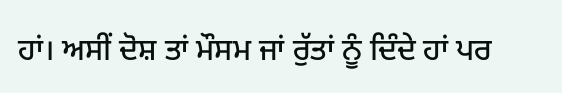ਹਾਂ। ਅਸੀਂ ਦੋਸ਼ ਤਾਂ ਮੌਸਮ ਜਾਂ ਰੁੱਤਾਂ ਨੂੰ ਦਿੰਦੇ ਹਾਂ ਪਰ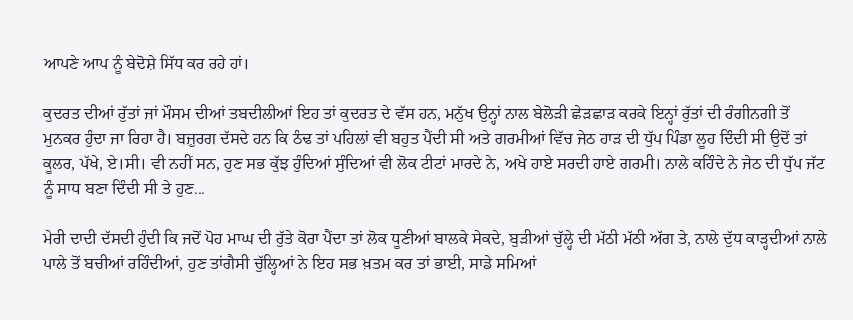ਆਪਣੇ ਆਪ ਨੂੰ ਬੇਦੋਸ਼ੇ ਸਿੱਧ ਕਰ ਰਹੇ ਹਾਂ।

ਕੁਦਰਤ ਦੀਆਂ ਰੁੱਤਾਂ ਜਾਂ ਮੌਸਮ ਦੀਆਂ ਤਬਦੀਲੀਆਂ ਇਹ ਤਾਂ ਕੁਦਰਤ ਦੇ ਵੱਸ ਹਨ, ਮਨੁੱਖ ਉਨ੍ਹਾਂ ਨਾਲ ਬੇਲੋੜੀ ਛੇੜਛਾੜ ਕਰਕੇ ਇਨ੍ਹਾਂ ਰੁੱਤਾਂ ਦੀ ਰੰਗੀਨਗੀ ਤੋਂ ਮੁਨਕਰ ਹੁੰਦਾ ਜਾ ਰਿਹਾ ਹੈ। ਬਜ਼ੁਰਗ ਦੱਸਦੇ ਹਨ ਕਿ ਠੰਢ ਤਾਂ ਪਹਿਲਾਂ ਵੀ ਬਹੁਤ ਪੈਂਦੀ ਸੀ ਅਤੇ ਗਰਮੀਆਂ ਵਿੱਚ ਜੇਠ ਹਾੜ ਦੀ ਧੁੱਪ ਪਿੰਡਾ ਲੂਹ ਦਿੰਦੀ ਸੀ ਉਦੋਂ ਤਾਂ ਕੂਲਰ, ਪੱਖੇ, ਏ।ਸੀ। ਵੀ ਨਹੀਂ ਸਨ, ਹੁਣ ਸਭ ਕੁੱਝ ਹੁੰਦਿਆਂ ਸੁੰਦਿਆਂ ਵੀ ਲੋਕ ਟੀਟਾਂ ਮਾਰਦੇ ਨੇ, ਅਖੇ ਹਾਏ ਸਰਦੀ ਹਾਏ ਗਰਮੀ। ਨਾਲੇ ਕਹਿੰਦੇ ਨੇ ਜੇਠ ਦੀ ਧੁੱਪ ਜੱਟ ਨੂੰ ਸਾਧ ਬਣਾ ਦਿੰਦੀ ਸੀ ਤੇ ਹੁਣ...

ਮੇਰੀ ਦਾਦੀ ਦੱਸਦੀ ਹੁੰਦੀ ਕਿ ਜਦੋਂ ਪੋਹ ਮਾਘ ਦੀ ਰੁੱਤੇ ਕੋਰਾ ਪੈਂਦਾ ਤਾਂ ਲੋਕ ਧੂਣੀਆਂ ਬਾਲਕੇ ਸੇਕਦੇ, ਬੁੜੀਆਂ ਚੁੱਲ੍ਹੇ ਦੀ ਮੱਠੀ ਮੱਠੀ ਅੱਗ ਤੇ, ਨਾਲੇ ਦੁੱਧ ਕਾੜ੍ਹਦੀਆਂ ਨਾਲੇ ਪਾਲੇ ਤੋਂ ਬਚੀਆਂ ਰਹਿੰਦੀਆਂ, ਹੁਣ ਤਾਂਗੈਸੀ ਚੁੱਲ੍ਹਿਆਂ ਨੇ ਇਹ ਸਭ ਖ਼ਤਮ ਕਰ ਤਾਂ ਭਾਈ, ਸਾਡੇ ਸਮਿਆਂ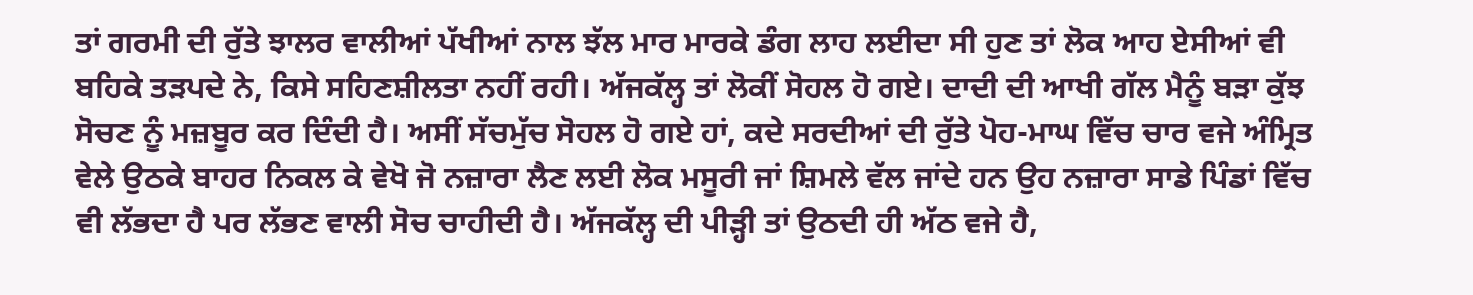ਤਾਂ ਗਰਮੀ ਦੀ ਰੁੱਤੇ ਝਾਲਰ ਵਾਲੀਆਂ ਪੱਖੀਆਂ ਨਾਲ ਝੱਲ ਮਾਰ ਮਾਰਕੇ ਡੰਗ ਲਾਹ ਲਈਦਾ ਸੀ ਹੁਣ ਤਾਂ ਲੋਕ ਆਹ ਏਸੀਆਂ ਵੀ ਬਹਿਕੇ ਤੜਪਦੇ ਨੇ, ਕਿਸੇ ਸਹਿਣਸ਼ੀਲਤਾ ਨਹੀਂ ਰਹੀ। ਅੱਜਕੱਲ੍ਹ ਤਾਂ ਲੋਕੀਂ ਸੋਹਲ ਹੋ ਗਏ। ਦਾਦੀ ਦੀ ਆਖੀ ਗੱਲ ਮੈਨੂੰ ਬੜਾ ਕੁੱਝ ਸੋਚਣ ਨੂੰ ਮਜ਼ਬੂਰ ਕਰ ਦਿੰਦੀ ਹੈ। ਅਸੀਂ ਸੱਚਮੁੱਚ ਸੋਹਲ ਹੋ ਗਏ ਹਾਂ, ਕਦੇ ਸਰਦੀਆਂ ਦੀ ਰੁੱਤੇ ਪੋਹ-ਮਾਘ ਵਿੱਚ ਚਾਰ ਵਜੇ ਅੰਮ੍ਰਿਤ ਵੇਲੇ ਉਠਕੇ ਬਾਹਰ ਨਿਕਲ ਕੇ ਵੇਖੋ ਜੋ ਨਜ਼ਾਰਾ ਲੈਣ ਲਈ ਲੋਕ ਮਸੂਰੀ ਜਾਂ ਸ਼ਿਮਲੇ ਵੱਲ ਜਾਂਦੇ ਹਨ ਉਹ ਨਜ਼ਾਰਾ ਸਾਡੇ ਪਿੰਡਾਂ ਵਿੱਚ ਵੀ ਲੱਭਦਾ ਹੈ ਪਰ ਲੱਭਣ ਵਾਲੀ ਸੋਚ ਚਾਹੀਦੀ ਹੈ। ਅੱਜਕੱਲ੍ਹ ਦੀ ਪੀੜ੍ਹੀ ਤਾਂ ਉਠਦੀ ਹੀ ਅੱਠ ਵਜੇ ਹੈ,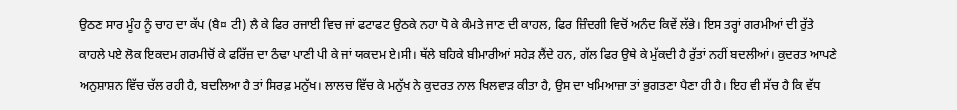ਉਠਣ ਸਾਰ ਮੂੰਹ ਨੂੰ ਚਾਹ ਦਾ ਕੱਪ (ਬੈ¤ ਟੀ) ਲੈ ਕੇ ਫਿਰ ਰਜਾਈ ਵਿਚ ਜਾਂ ਫਟਾਫਟ ਉਠਕੇ ਨਹਾ ਧੋ ਕੇ ਕੰਮਤੇ ਜਾਣ ਦੀ ਕਾਹਲ, ਫਿਰ ਜ਼ਿੰਦਗੀ ਵਿਚੋਂ ਅਨੰਦ ਕਿਵੇਂ ਲੱਭੇ। ਇਸ ਤਰ੍ਹਾਂ ਗਰਮੀਆਂ ਦੀ ਰੁੱਤੇ ਕਾਹਲੇ ਪਏ ਲੋਕ ਇਕਦਮ ਗਰਮੀਚੋਂ ਕੇ ਫਰਿੱਜ਼ ਦਾ ਠੰਢਾ ਪਾਣੀ ਪੀ ਕੇ ਜਾਂ ਯਕਦਮ ਏ।ਸੀ। ਥੱਲੇ ਬਹਿਕੇ ਬੀਮਾਰੀਆਂ ਸਹੇੜ ਲੈਂਦੇ ਹਨ, ਗੱਲ ਫਿਰ ਉਥੇ ਕੇ ਮੁੱਕਦੀ ਹੈ ਰੁੱਤਾਂ ਨਹੀਂ ਬਦਲੀਆਂ। ਕੁਦਰਤ ਆਪਣੇ ਅਨੁਸ਼ਾਸ਼ਨ ਵਿੱਚ ਚੱਲ ਰਹੀ ਹੈ, ਬਦਲਿਆ ਹੈ ਤਾਂ ਸਿਰਫ਼ ਮਨੁੱਖ। ਲਾਲਚ ਵਿੱਚ ਕੇ ਮਨੁੱਖ ਨੇ ਕੁਦਰਤ ਨਾਲ ਖਿਲਵਾੜ ਕੀਤਾ ਹੈ, ਉਸ ਦਾ ਖਮਿਆਜ਼ਾ ਤਾਂ ਭੁਗਤਣਾ ਪੈਣਾ ਹੀ ਹੈ। ਇਹ ਵੀ ਸੱਚ ਹੈ ਕਿ ਵੱਧ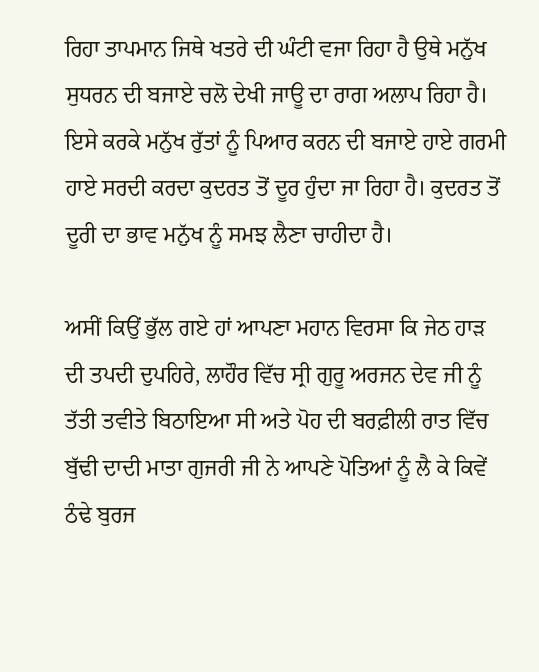ਰਿਹਾ ਤਾਪਮਾਨ ਜਿਥੇ ਖਤਰੇ ਦੀ ਘੰਟੀ ਵਜਾ ਰਿਹਾ ਹੈ ਉਥੇ ਮਨੁੱਖ ਸੁਧਰਨ ਦੀ ਬਜਾਏ ਚਲੋ ਦੇਖੀ ਜਾਊ ਦਾ ਰਾਗ ਅਲਾਪ ਰਿਹਾ ਹੈ। ਇਸੇ ਕਰਕੇ ਮਨੁੱਖ ਰੁੱਤਾਂ ਨੂੰ ਪਿਆਰ ਕਰਨ ਦੀ ਬਜਾਏ ਹਾਏ ਗਰਮੀ ਹਾਏ ਸਰਦੀ ਕਰਦਾ ਕੁਦਰਤ ਤੋਂ ਦੂਰ ਹੁੰਦਾ ਜਾ ਰਿਹਾ ਹੈ। ਕੁਦਰਤ ਤੋਂ ਦੂਰੀ ਦਾ ਭਾਵ ਮਨੁੱਖ ਨੂੰ ਸਮਝ ਲੈਣਾ ਚਾਹੀਦਾ ਹੈ।

ਅਸੀਂ ਕਿਉਂ ਭੁੱਲ ਗਏ ਹਾਂ ਆਪਣਾ ਮਹਾਨ ਵਿਰਸਾ ਕਿ ਜੇਠ ਹਾੜ ਦੀ ਤਪਦੀ ਦੁਪਹਿਰੇ, ਲਾਹੌਰ ਵਿੱਚ ਸ੍ਰੀ ਗੁਰੂ ਅਰਜਨ ਦੇਵ ਜੀ ਨੂੰ ਤੱਤੀ ਤਵੀਤੇ ਬਿਠਾਇਆ ਸੀ ਅਤੇ ਪੋਹ ਦੀ ਬਰਫ਼ੀਲੀ ਰਾਤ ਵਿੱਚ ਬੁੱਢੀ ਦਾਦੀ ਮਾਤਾ ਗੁਜਰੀ ਜੀ ਨੇ ਆਪਣੇ ਪੋਤਿਆਂ ਨੂੰ ਲੈ ਕੇ ਕਿਵੇਂ ਠੰਢੇ ਬੁਰਜ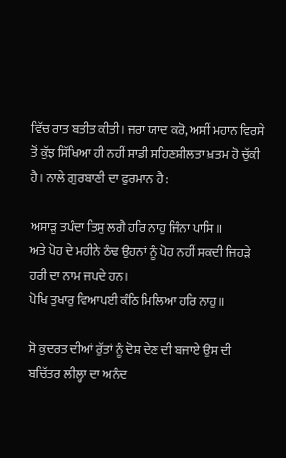ਵਿੱਚ ਰਾਤ ਬਤੀਤ ਕੀਤੀ। ਜਰਾ ਯਾਦ ਕਰੋ, ਅਸੀਂ ਮਹਾਨ ਵਿਰਸੇ ਤੋਂ ਕੁੱਝ ਸਿੱਖਿਆ ਹੀ ਨਹੀਂ ਸਾਡੀ ਸਹਿਣਸ਼ੀਲਤਾ ਖ਼ਤਮ ਹੋ ਚੁੱਕੀ ਹੈ। ਨਾਲੇ ਗੁਰਬਾਣੀ ਦਾ ਫੁਰਮਾਨ ਹੈ :

ਅਸਾੜੁ ਤਪੰਦਾ ਤਿਸੁ ਲਗੈ ਹਰਿ ਨਾਹੁ ਜਿੰਨਾ ਪਾਸਿ॥
ਅਤੇ ਪੋਹ ਦੇ ਮਹੀਨੇ ਠੰਢ ਉਹਨਾਂ ਨੂੰ ਪੋਹ ਨਹੀਂ ਸਕਦੀ ਜਿਹੜੇ ਹਰੀ ਦਾ ਨਾਮ ਜਪਦੇ ਹਨ।
ਪੋਖਿ ਤੁਖਾਰੁ ਵਿਆਪਈ ਕੰਠਿ ਮਿਲਿਆ ਹਰਿ ਨਾਹੁ॥

ਸੋ ਕੁਦਰਤ ਦੀਆਂ ਰੁੱਤਾਂ ਨੂੰ ਦੋਸ਼ ਦੇਣ ਦੀ ਬਜਾਏ ਉਸ ਦੀ ਬਚਿੱਤਰ ਲੀਲ੍ਹਾ ਦਾ ਅਨੰਦ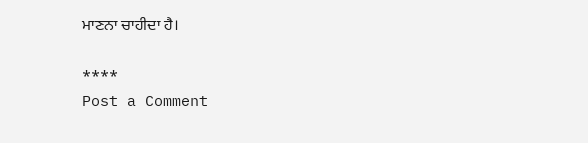ਮਾਣਨਾ ਚਾਹੀਦਾ ਹੈ।

****
Post a Comment